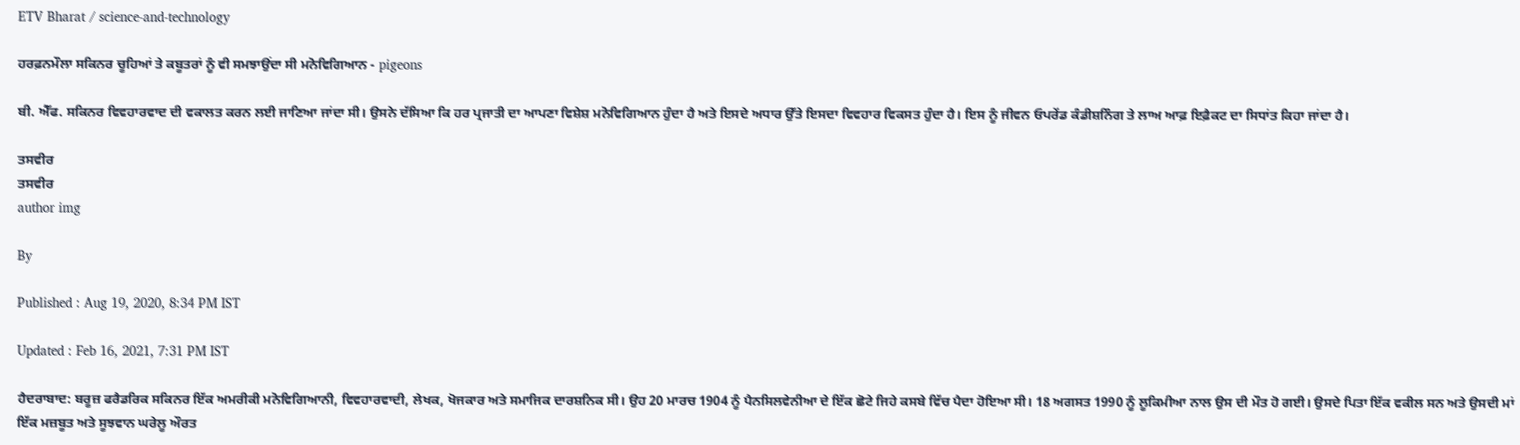ETV Bharat / science-and-technology

ਹਰਫ਼ਨਮੌਲਾ ਸਕਿਨਰ ਚੂਹਿਆਂ ਤੇ ਕਬੂਤਰਾਂ ਨੂੰ ਵੀ ਸਮਝਾਉਂਦਾ ਸੀ ਮਨੋਵਿਗਿਆਨ - pigeons

ਬੀ. ਐੱਫ. ਸਕਿਨਰ ਵਿਵਹਾਰਵਾਦ ਦੀ ਵਕਾਲਤ ਕਰਨ ਲਈ ਜਾਣਿਆ ਜਾਂਦਾ ਸੀ। ਉਸਨੇ ਦੱਸਿਆ ਕਿ ਹਰ ਪ੍ਰਜਾਤੀ ਦਾ ਆਪਣਾ ਵਿਸ਼ੇਸ਼ ਮਨੋਵਿਗਿਆਨ ਹੁੰਦਾ ਹੈ ਅਤੇ ਇਸਦੇ ਅਧਾਰ ਉੱਤੇ ਇਸਦਾ ਵਿਵਹਾਰ ਵਿਕਸਤ ਹੁੰਦਾ ਹੈ। ਇਸ ਨੂੰ ਜੀਵਨ ਓਪਰੇਂਡ ਕੰਡੀਸ਼ਨਿੰਗ ਤੇ ਲਾਅ ਆਫ਼ ਇਫ਼ੈਕਟ ਦਾ ਸਿਧਾਂਤ ਕਿਹਾ ਜਾਂਦਾ ਹੈ।

ਤਸਵੀਰ
ਤਸਵੀਰ
author img

By

Published : Aug 19, 2020, 8:34 PM IST

Updated : Feb 16, 2021, 7:31 PM IST

ਹੈਦਰਾਬਾਦ: ਬਰੂਜ਼ ਫਰੈਡਰਿਕ ਸਕਿਨਰ ਇੱਕ ਅਮਰੀਕੀ ਮਨੋਵਿਗਿਆਨੀ, ਵਿਵਹਾਰਵਾਦੀ, ਲੇਖਕ, ਖੋਜਕਾਰ ਅਤੇ ਸਮਾਜਿਕ ਦਾਰਸ਼ਨਿਕ ਸੀ। ਉਹ 20 ਮਾਰਚ 1904 ਨੂੰ ਪੈਨਸਿਲਵੇਨੀਆ ਦੇ ਇੱਕ ਛੋਟੇ ਜਿਹੇ ਕਸਬੇ ਵਿੱਚ ਪੈਦਾ ਹੋਇਆ ਸੀ। 18 ਅਗਸਤ 1990 ਨੂੰ ਲੂਕਿਮੀਆ ਨਾਲ ਉਸ ਦੀ ਮੌਤ ਹੋ ਗਈ। ਉਸਦੇ ਪਿਤਾ ਇੱਕ ਵਕੀਲ ਸਨ ਅਤੇ ਉਸਦੀ ਮਾਂ ਇੱਕ ਮਜ਼ਬੂਤ ਅਤੇ ਸੂਝਵਾਨ ਘਰੇਲੂ ਔਰਤ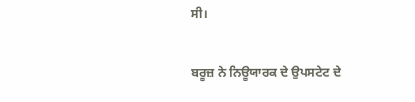ਸੀ।

ਬਰੂਜ਼ ਨੇ ਨਿਊਯਾਰਕ ਦੇ ਉਪਸਟੇਟ ਦੇ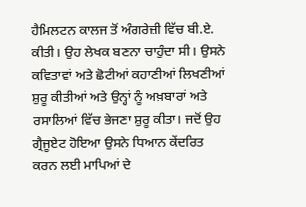ਹੈਮਿਲਟਨ ਕਾਲਜ ਤੋਂ ਅੰਗਰੇਜ਼ੀ ਵਿੱਚ ਬੀ.ਏ. ਕੀਤੀ। ਉਹ ਲੇਖਕ ਬਣਨਾ ਚਾਹੁੰਦਾ ਸੀ। ਉਸਨੇ ਕਵਿਤਾਵਾਂ ਅਤੇ ਛੋਟੀਆਂ ਕਹਾਣੀਆਂ ਲਿਖਣੀਆਂ ਸ਼ੁਰੂ ਕੀਤੀਆਂ ਅਤੇ ਉਨ੍ਹਾਂ ਨੂੰ ਅਖ਼ਬਾਰਾਂ ਅਤੇ ਰਸਾਲਿਆਂ ਵਿੱਚ ਭੇਜਣਾ ਸ਼ੁਰੂ ਕੀਤਾ। ਜਦੋਂ ਉਹ ਗ੍ਰੈਜੂਏਟ ਹੋਇਆ ਉਸਨੇ ਧਿਆਨ ਕੇਂਦਰਿਤ ਕਰਨ ਲਈ ਮਾਪਿਆਂ ਦੇ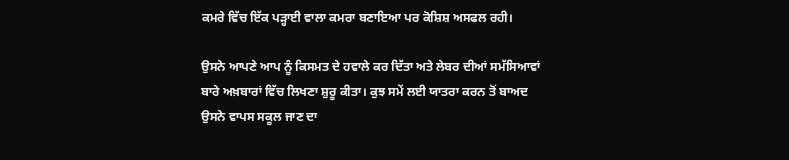ਕਮਰੇ ਵਿੱਚ ਇੱਕ ਪੜ੍ਹਾਈ ਵਾਲਾ ਕਮਰਾ ਬਣਾਇਆ ਪਰ ਕੋਸ਼ਿਸ਼ ਅਸਫਲ ਰਹੀ।

ਉਸਨੇ ਆਪਣੇ ਆਪ ਨੂੰ ਕਿਸਮਤ ਦੇ ਹਵਾਲੇ ਕਰ ਦਿੱਤਾ ਅਤੇ ਲੇਬਰ ਦੀਆਂ ਸਮੱਸਿਆਵਾਂ ਬਾਰੇ ਅਖ਼ਬਾਰਾਂ ਵਿੱਚ ਲਿਖਣਾ ਸ਼ੁਰੂ ਕੀਤਾ। ਕੁਝ ਸਮੇਂ ਲਈ ਯਾਤਰਾ ਕਰਨ ਤੋਂ ਬਾਅਦ ਉਸਨੇ ਵਾਪਸ ਸਕੂਲ ਜਾਣ ਦਾ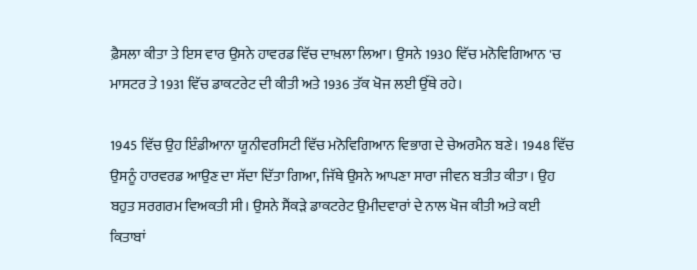ਫ਼ੈਸਲਾ ਕੀਤਾ ਤੇ ਇਸ ਵਾਰ ਉਸਨੇ ਹਾਵਰਡ ਵਿੱਚ ਦਾਖ਼ਲਾ ਲਿਆ। ਉਸਨੇ 1930 ਵਿੱਚ ਮਨੋਵਿਗਿਆਨ 'ਚ ਮਾਸਟਰ ਤੇ 1931 ਵਿੱਚ ਡਾਕਟਰੇਟ ਦੀ ਕੀਤੀ ਅਤੇ 1936 ਤੱਕ ਖੋਜ ਲਈ ਉੱਥੇ ਰਹੇ।

1945 ਵਿੱਚ ਉਹ ਇੰਡੀਆਨਾ ਯੂਨੀਵਰਸਿਟੀ ਵਿੱਚ ਮਨੋਵਿਗਿਆਨ ਵਿਭਾਗ ਦੇ ਚੇਅਰਮੈਨ ਬਣੇ। 1948 ਵਿੱਚ ਉਸਨੂੰ ਹਾਰਵਰਡ ਆਉਣ ਦਾ ਸੱਦਾ ਦਿੱਤਾ ਗਿਆ, ਜਿੱਥੇ ਉਸਨੇ ਆਪਣਾ ਸਾਰਾ ਜੀਵਨ ਬਤੀਤ ਕੀਤਾ। ਉਹ ਬਹੁਤ ਸਰਗਰਮ ਵਿਅਕਤੀ ਸੀ। ਉਸਨੇ ਸੈਂਕੜੇ ਡਾਕਟਰੇਟ ਉਮੀਦਵਾਰਾਂ ਦੇ ਨਾਲ ਖੋਜ ਕੀਤੀ ਅਤੇ ਕਈ ਕਿਤਾਬਾਂ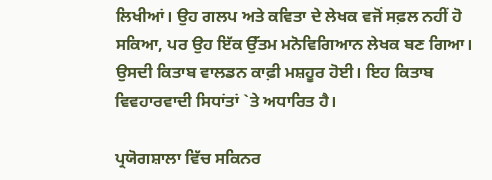ਲਿਖੀਆਂ। ਉਹ ਗਲਪ ਅਤੇ ਕਵਿਤਾ ਦੇ ਲੇਖਕ ਵਜੋਂ ਸਫ਼ਲ ਨਹੀਂ ਹੋ ਸਕਿਆ, ਪਰ ਉਹ ਇੱਕ ਉੱਤਮ ਮਨੋਵਿਗਿਆਨ ਲੇਖਕ ਬਣ ਗਿਆ। ਉਸਦੀ ਕਿਤਾਬ ਵਾਲਡਨ ਕਾਫ਼ੀ ਮਸ਼ਹੂਰ ਹੋਈ। ਇਹ ਕਿਤਾਬ ਵਿਵਹਾਰਵਾਦੀ ਸਿਧਾਂਤਾਂ `ਤੇ ਅਧਾਰਿਤ ਹੈ।

ਪ੍ਰਯੋਗਸ਼ਾਲਾ ਵਿੱਚ ਸਕਿਨਰ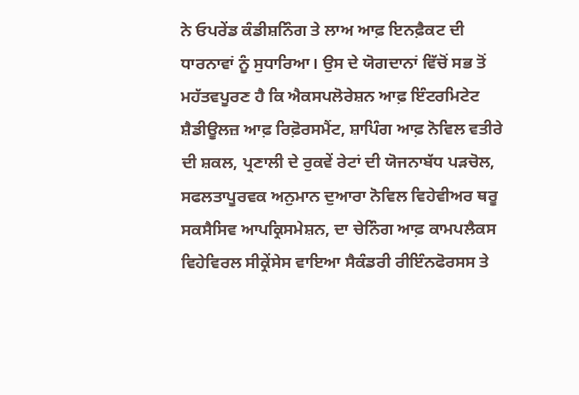ਨੇ ਓਪਰੇਂਡ ਕੰਡੀਸ਼ਨਿੰਗ ਤੇ ਲਾਅ ਆਫ਼ ਇਨਫ਼ੈਕਟ ਦੀ ਧਾਰਨਾਵਾਂ ਨੂੰ ਸੁਧਾਰਿਆ। ਉਸ ਦੇ ਯੋਗਦਾਨਾਂ ਵਿੱਚੋਂ ਸਭ ਤੋਂ ਮਹੱਤਵਪੂਰਣ ਹੈ ਕਿ ਐਕਸਪਲੋਰੇਸ਼ਨ ਆਫ਼ ਇੰਟਰਮਿਟੇਟ ਸ਼ੈਡੀਊਲਜ਼ ਆਫ਼ ਰਿਫ਼ੋਰਸਮੈਂਟ, ਸ਼ਾਪਿੰਗ ਆਫ਼ ਨੋਵਿਲ ਵਤੀਰੇ ਦੀ ਸ਼ਕਲ, ਪ੍ਰਣਾਲੀ ਦੇ ਰੁਕਵੇਂ ਰੇਟਾਂ ਦੀ ਯੋਜਨਾਬੱਧ ਪੜਚੋਲ, ਸਫਲਤਾਪੂਰਵਕ ਅਨੁਮਾਨ ਦੁਆਰਾ ਨੋਵਿਲ ਵਿਹੇਵੀਅਰ ਥਰੂ ਸਕਸੈਸਿਵ ਆਪਕ੍ਰਿਸਮੇਸ਼ਨ, ਦਾ ਚੇਨਿੰਗ ਆਫ਼ ਕਾਮਪਲੈਕਸ ਵਿਹੇਵਿਰਲ ਸੀਕ੍ਰੇਂਸੇਸ ਵਾਇਆ ਸੈਕੰਡਰੀ ਰੀਇੰਨਫੋਰਸਸ ਤੇ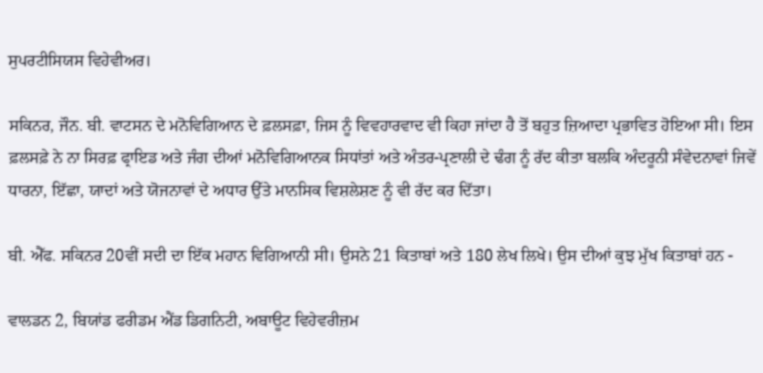ਸੁਪਰਟੀਸਿਯਸ ਵਿਹੇਵੀਅਰ।

ਸਕਿਨਰ, ਜੌਨ. ਬੀ. ਵਾਟਸਨ ਦੇ ਮਨੋਵਿਗਿਆਨ ਦੇ ਫ਼ਲਸਫ਼ਾ, ਜਿਸ ਨੂੰ ਵਿਵਹਾਰਵਾਦ ਵੀ ਕਿਹਾ ਜਾਂਦਾ ਹੈ ਤੋਂ ਬਹੁਤ ਜ਼ਿਆਦਾ ਪ੍ਰਭਾਵਿਤ ਹੋਇਆ ਸੀ। ਇਸ ਫ਼ਲਸਫ਼ੇ ਨੇ ਨਾ ਸਿਰਫ਼ ਫ੍ਰਾਇਡ ਅਤੇ ਜੰਗ ਦੀਆਂ ਮਨੋਵਿਗਿਆਨਕ ਸਿਧਾਂਤਾਂ ਅਤੇ ਅੰਤਰ-ਪ੍ਰਣਾਲੀ ਦੇ ਢੰਗ ਨੂੰ ਰੱਦ ਕੀਤਾ ਬਲਕਿ ਅੰਦਰੂਨੀ ਸੰਵੇਦਨਾਵਾਂ ਜਿਵੇਂ ਧਾਰਨਾ, ਇੱਛਾ, ਯਾਦਾਂ ਅਤੇ ਯੋਜਨਾਵਾਂ ਦੇ ਅਧਾਰ ਉੱਤੇ ਮਾਨਸਿਕ ਵਿਸ਼ਲੇਸ਼ਣ ਨੂੰ ਵੀ ਰੱਦ ਕਰ ਦਿੱਤਾ।

ਬੀ. ਐੱਫ. ਸਕਿਨਰ 20ਵੀਂ ਸਦੀ ਦਾ ਇੱਕ ਮਹਾਨ ਵਿਗਿਆਨੀ ਸੀ। ਉਸਨੇ 21 ਕਿਤਾਬਾਂ ਅਤੇ 180 ਲੇਖ ਲਿਖੇ। ਉਸ ਦੀਆਂ ਕੁਝ ਮੁੱਖ ਕਿਤਾਬਾਂ ਹਨ -

ਵਾਲਡਨ 2, ਬਿਯਾਂਡ ਫਰੀਡਮ ਐਂਡ ਡਿਗਨਿਟੀ, ਅਬਾਊਟ ਵਿਹੇਵਰੀਜ਼ਮ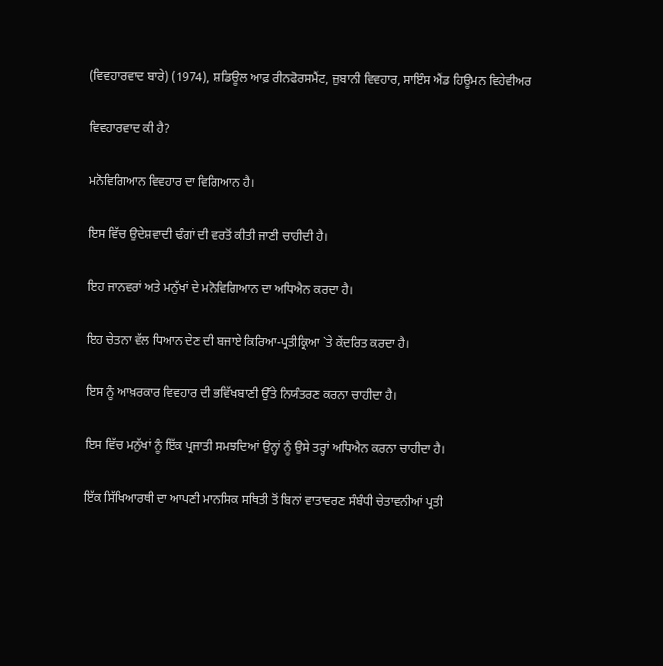(ਵਿਵਹਾਰਵਾਦ ਬਾਰੇ) (1974), ਸ਼ਡਿਊਲ ਆਫ਼ ਰੀਨਫੋਰਸਮੈਂਟ, ਜ਼ੁਬਾਨੀ ਵਿਵਹਾਰ, ਸਾਇੰਸ ਐਂਡ ਹਿਊਮਨ ਵਿਹੇਵੀਅਰ

ਵਿਵਹਾਰਵਾਦ ਕੀ ਹੈ?

ਮਨੋਵਿਗਿਆਨ ਵਿਵਹਾਰ ਦਾ ਵਿਗਿਆਨ ਹੈ।

ਇਸ ਵਿੱਚ ਉਦੇਸ਼ਵਾਦੀ ਢੰਗਾਂ ਦੀ ਵਰਤੋਂ ਕੀਤੀ ਜਾਣੀ ਚਾਹੀਦੀ ਹੈ।

ਇਹ ਜਾਨਵਰਾਂ ਅਤੇ ਮਨੁੱਖਾਂ ਦੇ ਮਨੋਵਿਗਿਆਨ ਦਾ ਅਧਿਐਨ ਕਰਦਾ ਹੈ।

ਇਹ ਚੇਤਨਾ ਵੱਲ ਧਿਆਨ ਦੇਣ ਦੀ ਬਜਾਏ ਕਿਰਿਆ-ਪ੍ਰਤੀਕ੍ਰਿਆ `ਤੇ ਕੇਂਦਰਿਤ ਕਰਦਾ ਹੈ।

ਇਸ ਨੂੰ ਆਖ਼ਰਕਾਰ ਵਿਵਹਾਰ ਦੀ ਭਵਿੱਖਬਾਣੀ ਉੱਤੇ ਨਿਯੰਤਰਣ ਕਰਨਾ ਚਾਹੀਦਾ ਹੈ।

ਇਸ ਵਿੱਚ ਮਨੁੱਖਾਂ ਨੂੰ ਇੱਕ ਪ੍ਰਜਾਤੀ ਸਮਝਦਿਆਂ ਉਨ੍ਹਾਂ ਨੂੰ ਉਸੇ ਤਰ੍ਹਾਂ ਅਧਿਐਨ ਕਰਨਾ ਚਾਹੀਦਾ ਹੈ।

ਇੱਕ ਸਿੱਖਿਆਰਥੀ ਦਾ ਆਪਣੀ ਮਾਨਸਿਕ ਸਥਿਤੀ ਤੋਂ ਬਿਨਾਂ ਵਾਤਾਵਰਣ ਸੰਬੰਧੀ ਚੇਤਾਵਨੀਆਂ ਪ੍ਰਤੀ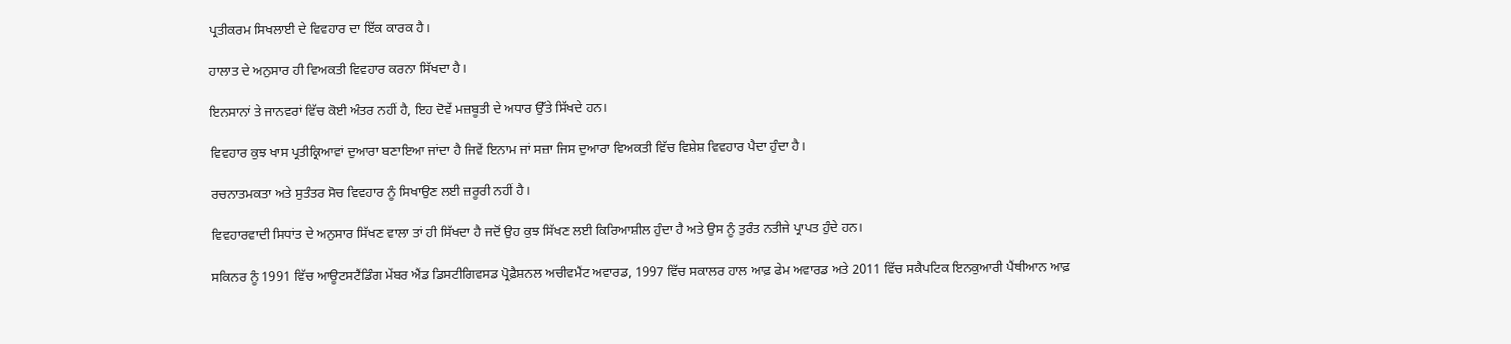ਪ੍ਰਤੀਕਰਮ ਸਿਖਲਾਈ ਦੇ ਵਿਵਹਾਰ ਦਾ ਇੱਕ ਕਾਰਕ ਹੈ।

ਹਾਲਾਤ ਦੇ ਅਨੁਸਾਰ ਹੀ ਵਿਅਕਤੀ ਵਿਵਹਾਰ ਕਰਨਾ ਸਿੱਖਦਾ ਹੈ।

ਇਨਸਾਨਾਂ ਤੇ ਜਾਨਵਰਾਂ ਵਿੱਚ ਕੋਈ ਅੰਤਰ ਨਹੀਂ ਹੈ, ਇਹ ਦੋਵੇਂ ਮਜ਼ਬੂਤੀ ਦੇ ਅਧਾਰ ਉੱਤੇ ਸਿੱਖਦੇ ਹਨ।

ਵਿਵਹਾਰ ਕੁਝ ਖਾਸ ਪ੍ਰਤੀਕ੍ਰਿਆਵਾਂ ਦੁਆਰਾ ਬਣਾਇਆ ਜਾਂਦਾ ਹੈ ਜਿਵੇਂ ਇਨਾਮ ਜਾਂ ਸਜ਼ਾ ਜਿਸ ਦੁਆਰਾ ਵਿਅਕਤੀ ਵਿੱਚ ਵਿਸ਼ੇਸ਼ ਵਿਵਹਾਰ ਪੈਦਾ ਹੁੰਦਾ ਹੈ।

ਰਚਨਾਤਮਕਤਾ ਅਤੇ ਸੁਤੰਤਰ ਸੋਚ ਵਿਵਹਾਰ ਨੂੰ ਸਿਖਾਉਣ ਲਈ ਜ਼ਰੂਰੀ ਨਹੀਂ ਹੈ।

ਵਿਵਹਾਰਵਾਦੀ ਸਿਧਾਂਤ ਦੇ ਅਨੁਸਾਰ ਸਿੱਖਣ ਵਾਲਾ ਤਾਂ ਹੀ ਸਿੱਖਦਾ ਹੈ ਜਦੋਂ ਉਹ ਕੁਝ ਸਿੱਖਣ ਲਈ ਕਿਰਿਆਸ਼ੀਲ ਹੁੰਦਾ ਹੈ ਅਤੇ ਉਸ ਨੂੰ ਤੁਰੰਤ ਨਤੀਜੇ ਪ੍ਰਾਪਤ ਹੁੰਦੇ ਹਨ।

ਸਕਿਨਰ ਨੂੰ 1991 ਵਿੱਚ ਆਊਟਸਟੈਂਡਿੰਗ ਮੇਂਬਰ ਐਂਡ ਡਿਸਟੀਗਿਵਸਡ ਪ੍ਰੋਫ਼ੈਸ਼ਨਲ ਅਚੀਵਮੈਂਟ ਅਵਾਰਡ, 1997 ਵਿੱਚ ਸਕਾਲਰ ਹਾਲ ਆਫ਼ ਫੇਮ ਅਵਾਰਡ ਅਤੇ 2011 ਵਿੱਚ ਸਕੈਪਟਿਕ ਇਨਕੁਆਰੀ ਪੈਂਥੀਆਨ ਆਫ਼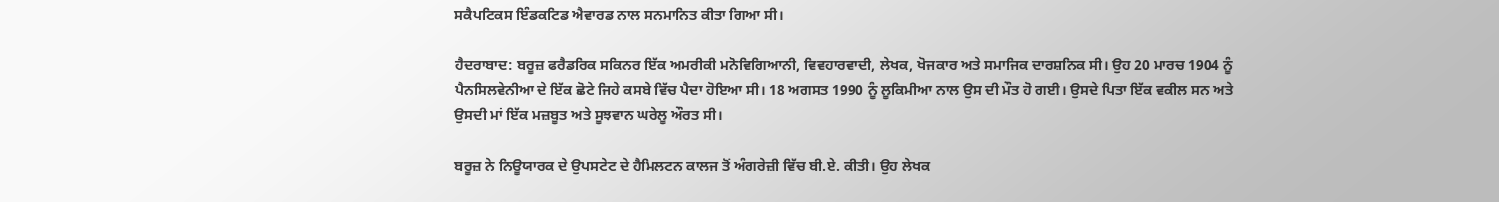ਸਕੈਪਟਿਕਸ ਇੰਡਕਟਿਡ ਐਵਾਰਡ ਨਾਲ ਸਨਮਾਨਿਤ ਕੀਤਾ ਗਿਆ ਸੀ।

ਹੈਦਰਾਬਾਦ: ਬਰੂਜ਼ ਫਰੈਡਰਿਕ ਸਕਿਨਰ ਇੱਕ ਅਮਰੀਕੀ ਮਨੋਵਿਗਿਆਨੀ, ਵਿਵਹਾਰਵਾਦੀ, ਲੇਖਕ, ਖੋਜਕਾਰ ਅਤੇ ਸਮਾਜਿਕ ਦਾਰਸ਼ਨਿਕ ਸੀ। ਉਹ 20 ਮਾਰਚ 1904 ਨੂੰ ਪੈਨਸਿਲਵੇਨੀਆ ਦੇ ਇੱਕ ਛੋਟੇ ਜਿਹੇ ਕਸਬੇ ਵਿੱਚ ਪੈਦਾ ਹੋਇਆ ਸੀ। 18 ਅਗਸਤ 1990 ਨੂੰ ਲੂਕਿਮੀਆ ਨਾਲ ਉਸ ਦੀ ਮੌਤ ਹੋ ਗਈ। ਉਸਦੇ ਪਿਤਾ ਇੱਕ ਵਕੀਲ ਸਨ ਅਤੇ ਉਸਦੀ ਮਾਂ ਇੱਕ ਮਜ਼ਬੂਤ ਅਤੇ ਸੂਝਵਾਨ ਘਰੇਲੂ ਔਰਤ ਸੀ।

ਬਰੂਜ਼ ਨੇ ਨਿਊਯਾਰਕ ਦੇ ਉਪਸਟੇਟ ਦੇ ਹੈਮਿਲਟਨ ਕਾਲਜ ਤੋਂ ਅੰਗਰੇਜ਼ੀ ਵਿੱਚ ਬੀ.ਏ. ਕੀਤੀ। ਉਹ ਲੇਖਕ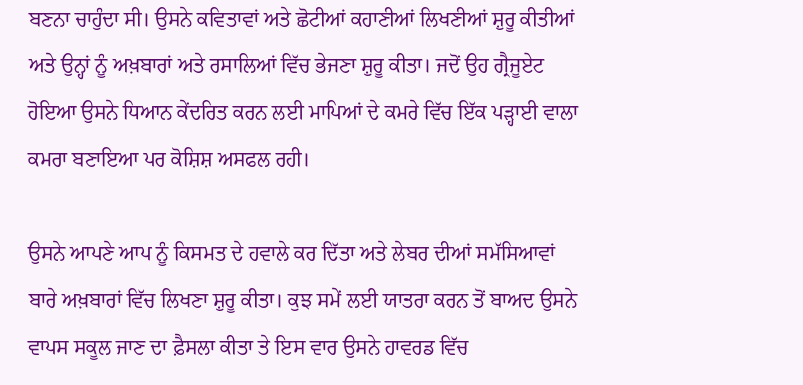ਬਣਨਾ ਚਾਹੁੰਦਾ ਸੀ। ਉਸਨੇ ਕਵਿਤਾਵਾਂ ਅਤੇ ਛੋਟੀਆਂ ਕਹਾਣੀਆਂ ਲਿਖਣੀਆਂ ਸ਼ੁਰੂ ਕੀਤੀਆਂ ਅਤੇ ਉਨ੍ਹਾਂ ਨੂੰ ਅਖ਼ਬਾਰਾਂ ਅਤੇ ਰਸਾਲਿਆਂ ਵਿੱਚ ਭੇਜਣਾ ਸ਼ੁਰੂ ਕੀਤਾ। ਜਦੋਂ ਉਹ ਗ੍ਰੈਜੂਏਟ ਹੋਇਆ ਉਸਨੇ ਧਿਆਨ ਕੇਂਦਰਿਤ ਕਰਨ ਲਈ ਮਾਪਿਆਂ ਦੇ ਕਮਰੇ ਵਿੱਚ ਇੱਕ ਪੜ੍ਹਾਈ ਵਾਲਾ ਕਮਰਾ ਬਣਾਇਆ ਪਰ ਕੋਸ਼ਿਸ਼ ਅਸਫਲ ਰਹੀ।

ਉਸਨੇ ਆਪਣੇ ਆਪ ਨੂੰ ਕਿਸਮਤ ਦੇ ਹਵਾਲੇ ਕਰ ਦਿੱਤਾ ਅਤੇ ਲੇਬਰ ਦੀਆਂ ਸਮੱਸਿਆਵਾਂ ਬਾਰੇ ਅਖ਼ਬਾਰਾਂ ਵਿੱਚ ਲਿਖਣਾ ਸ਼ੁਰੂ ਕੀਤਾ। ਕੁਝ ਸਮੇਂ ਲਈ ਯਾਤਰਾ ਕਰਨ ਤੋਂ ਬਾਅਦ ਉਸਨੇ ਵਾਪਸ ਸਕੂਲ ਜਾਣ ਦਾ ਫ਼ੈਸਲਾ ਕੀਤਾ ਤੇ ਇਸ ਵਾਰ ਉਸਨੇ ਹਾਵਰਡ ਵਿੱਚ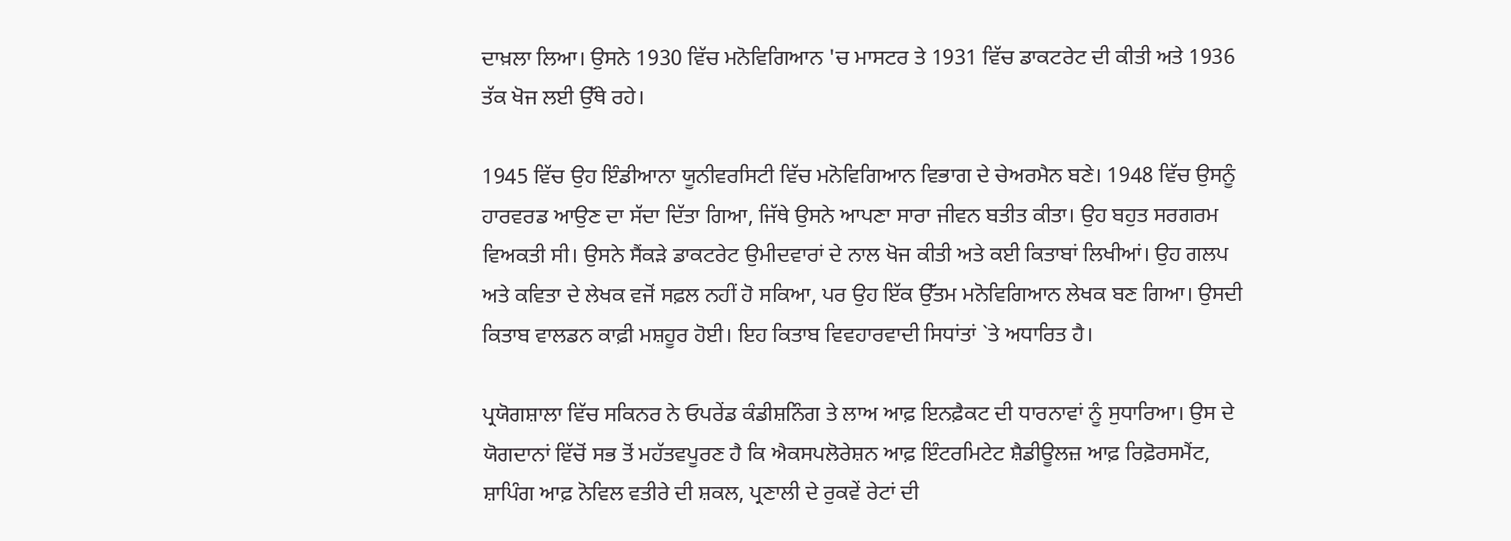ਦਾਖ਼ਲਾ ਲਿਆ। ਉਸਨੇ 1930 ਵਿੱਚ ਮਨੋਵਿਗਿਆਨ 'ਚ ਮਾਸਟਰ ਤੇ 1931 ਵਿੱਚ ਡਾਕਟਰੇਟ ਦੀ ਕੀਤੀ ਅਤੇ 1936 ਤੱਕ ਖੋਜ ਲਈ ਉੱਥੇ ਰਹੇ।

1945 ਵਿੱਚ ਉਹ ਇੰਡੀਆਨਾ ਯੂਨੀਵਰਸਿਟੀ ਵਿੱਚ ਮਨੋਵਿਗਿਆਨ ਵਿਭਾਗ ਦੇ ਚੇਅਰਮੈਨ ਬਣੇ। 1948 ਵਿੱਚ ਉਸਨੂੰ ਹਾਰਵਰਡ ਆਉਣ ਦਾ ਸੱਦਾ ਦਿੱਤਾ ਗਿਆ, ਜਿੱਥੇ ਉਸਨੇ ਆਪਣਾ ਸਾਰਾ ਜੀਵਨ ਬਤੀਤ ਕੀਤਾ। ਉਹ ਬਹੁਤ ਸਰਗਰਮ ਵਿਅਕਤੀ ਸੀ। ਉਸਨੇ ਸੈਂਕੜੇ ਡਾਕਟਰੇਟ ਉਮੀਦਵਾਰਾਂ ਦੇ ਨਾਲ ਖੋਜ ਕੀਤੀ ਅਤੇ ਕਈ ਕਿਤਾਬਾਂ ਲਿਖੀਆਂ। ਉਹ ਗਲਪ ਅਤੇ ਕਵਿਤਾ ਦੇ ਲੇਖਕ ਵਜੋਂ ਸਫ਼ਲ ਨਹੀਂ ਹੋ ਸਕਿਆ, ਪਰ ਉਹ ਇੱਕ ਉੱਤਮ ਮਨੋਵਿਗਿਆਨ ਲੇਖਕ ਬਣ ਗਿਆ। ਉਸਦੀ ਕਿਤਾਬ ਵਾਲਡਨ ਕਾਫ਼ੀ ਮਸ਼ਹੂਰ ਹੋਈ। ਇਹ ਕਿਤਾਬ ਵਿਵਹਾਰਵਾਦੀ ਸਿਧਾਂਤਾਂ `ਤੇ ਅਧਾਰਿਤ ਹੈ।

ਪ੍ਰਯੋਗਸ਼ਾਲਾ ਵਿੱਚ ਸਕਿਨਰ ਨੇ ਓਪਰੇਂਡ ਕੰਡੀਸ਼ਨਿੰਗ ਤੇ ਲਾਅ ਆਫ਼ ਇਨਫ਼ੈਕਟ ਦੀ ਧਾਰਨਾਵਾਂ ਨੂੰ ਸੁਧਾਰਿਆ। ਉਸ ਦੇ ਯੋਗਦਾਨਾਂ ਵਿੱਚੋਂ ਸਭ ਤੋਂ ਮਹੱਤਵਪੂਰਣ ਹੈ ਕਿ ਐਕਸਪਲੋਰੇਸ਼ਨ ਆਫ਼ ਇੰਟਰਮਿਟੇਟ ਸ਼ੈਡੀਊਲਜ਼ ਆਫ਼ ਰਿਫ਼ੋਰਸਮੈਂਟ, ਸ਼ਾਪਿੰਗ ਆਫ਼ ਨੋਵਿਲ ਵਤੀਰੇ ਦੀ ਸ਼ਕਲ, ਪ੍ਰਣਾਲੀ ਦੇ ਰੁਕਵੇਂ ਰੇਟਾਂ ਦੀ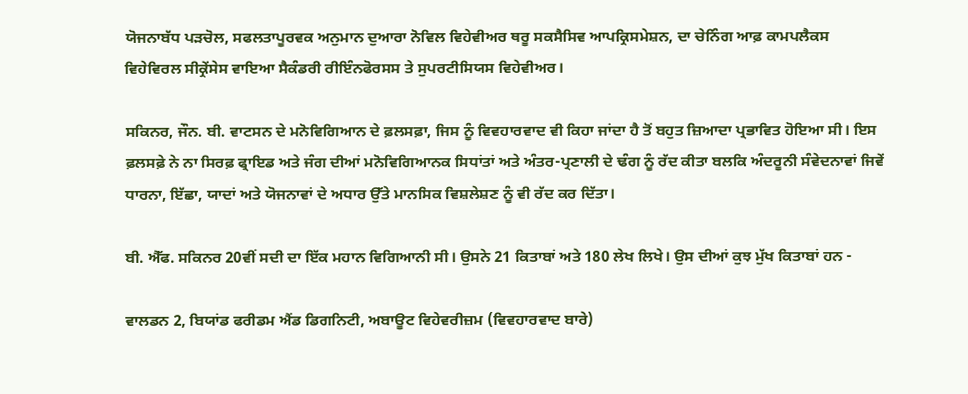ਯੋਜਨਾਬੱਧ ਪੜਚੋਲ, ਸਫਲਤਾਪੂਰਵਕ ਅਨੁਮਾਨ ਦੁਆਰਾ ਨੋਵਿਲ ਵਿਹੇਵੀਅਰ ਥਰੂ ਸਕਸੈਸਿਵ ਆਪਕ੍ਰਿਸਮੇਸ਼ਨ, ਦਾ ਚੇਨਿੰਗ ਆਫ਼ ਕਾਮਪਲੈਕਸ ਵਿਹੇਵਿਰਲ ਸੀਕ੍ਰੇਂਸੇਸ ਵਾਇਆ ਸੈਕੰਡਰੀ ਰੀਇੰਨਫੋਰਸਸ ਤੇ ਸੁਪਰਟੀਸਿਯਸ ਵਿਹੇਵੀਅਰ।

ਸਕਿਨਰ, ਜੌਨ. ਬੀ. ਵਾਟਸਨ ਦੇ ਮਨੋਵਿਗਿਆਨ ਦੇ ਫ਼ਲਸਫ਼ਾ, ਜਿਸ ਨੂੰ ਵਿਵਹਾਰਵਾਦ ਵੀ ਕਿਹਾ ਜਾਂਦਾ ਹੈ ਤੋਂ ਬਹੁਤ ਜ਼ਿਆਦਾ ਪ੍ਰਭਾਵਿਤ ਹੋਇਆ ਸੀ। ਇਸ ਫ਼ਲਸਫ਼ੇ ਨੇ ਨਾ ਸਿਰਫ਼ ਫ੍ਰਾਇਡ ਅਤੇ ਜੰਗ ਦੀਆਂ ਮਨੋਵਿਗਿਆਨਕ ਸਿਧਾਂਤਾਂ ਅਤੇ ਅੰਤਰ-ਪ੍ਰਣਾਲੀ ਦੇ ਢੰਗ ਨੂੰ ਰੱਦ ਕੀਤਾ ਬਲਕਿ ਅੰਦਰੂਨੀ ਸੰਵੇਦਨਾਵਾਂ ਜਿਵੇਂ ਧਾਰਨਾ, ਇੱਛਾ, ਯਾਦਾਂ ਅਤੇ ਯੋਜਨਾਵਾਂ ਦੇ ਅਧਾਰ ਉੱਤੇ ਮਾਨਸਿਕ ਵਿਸ਼ਲੇਸ਼ਣ ਨੂੰ ਵੀ ਰੱਦ ਕਰ ਦਿੱਤਾ।

ਬੀ. ਐੱਫ. ਸਕਿਨਰ 20ਵੀਂ ਸਦੀ ਦਾ ਇੱਕ ਮਹਾਨ ਵਿਗਿਆਨੀ ਸੀ। ਉਸਨੇ 21 ਕਿਤਾਬਾਂ ਅਤੇ 180 ਲੇਖ ਲਿਖੇ। ਉਸ ਦੀਆਂ ਕੁਝ ਮੁੱਖ ਕਿਤਾਬਾਂ ਹਨ -

ਵਾਲਡਨ 2, ਬਿਯਾਂਡ ਫਰੀਡਮ ਐਂਡ ਡਿਗਨਿਟੀ, ਅਬਾਊਟ ਵਿਹੇਵਰੀਜ਼ਮ (ਵਿਵਹਾਰਵਾਦ ਬਾਰੇ)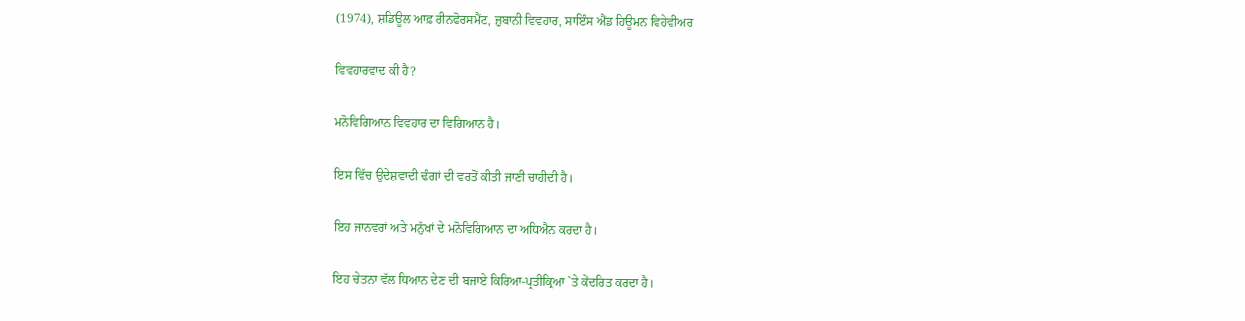(1974), ਸ਼ਡਿਊਲ ਆਫ਼ ਰੀਨਫੋਰਸਮੈਂਟ, ਜ਼ੁਬਾਨੀ ਵਿਵਹਾਰ, ਸਾਇੰਸ ਐਂਡ ਹਿਊਮਨ ਵਿਹੇਵੀਅਰ

ਵਿਵਹਾਰਵਾਦ ਕੀ ਹੈ?

ਮਨੋਵਿਗਿਆਨ ਵਿਵਹਾਰ ਦਾ ਵਿਗਿਆਨ ਹੈ।

ਇਸ ਵਿੱਚ ਉਦੇਸ਼ਵਾਦੀ ਢੰਗਾਂ ਦੀ ਵਰਤੋਂ ਕੀਤੀ ਜਾਣੀ ਚਾਹੀਦੀ ਹੈ।

ਇਹ ਜਾਨਵਰਾਂ ਅਤੇ ਮਨੁੱਖਾਂ ਦੇ ਮਨੋਵਿਗਿਆਨ ਦਾ ਅਧਿਐਨ ਕਰਦਾ ਹੈ।

ਇਹ ਚੇਤਨਾ ਵੱਲ ਧਿਆਨ ਦੇਣ ਦੀ ਬਜਾਏ ਕਿਰਿਆ-ਪ੍ਰਤੀਕ੍ਰਿਆ `ਤੇ ਕੇਂਦਰਿਤ ਕਰਦਾ ਹੈ।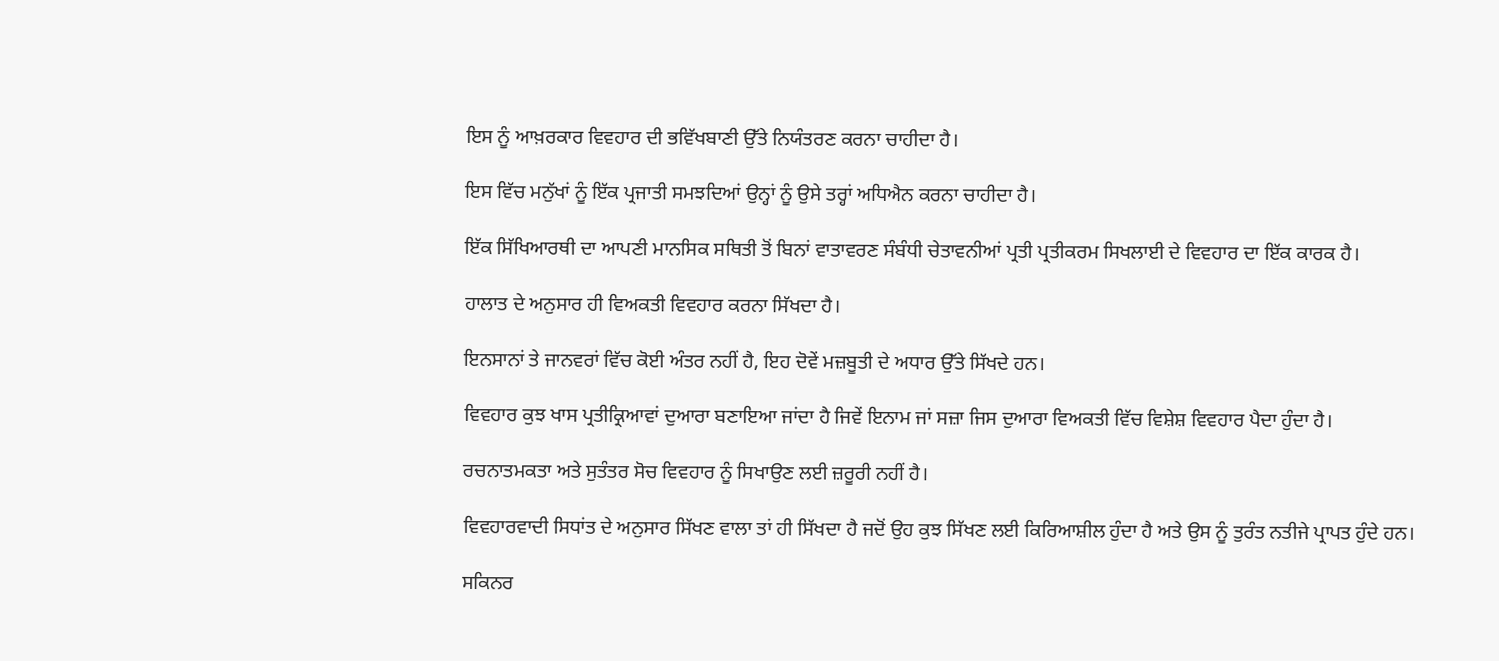ਇਸ ਨੂੰ ਆਖ਼ਰਕਾਰ ਵਿਵਹਾਰ ਦੀ ਭਵਿੱਖਬਾਣੀ ਉੱਤੇ ਨਿਯੰਤਰਣ ਕਰਨਾ ਚਾਹੀਦਾ ਹੈ।

ਇਸ ਵਿੱਚ ਮਨੁੱਖਾਂ ਨੂੰ ਇੱਕ ਪ੍ਰਜਾਤੀ ਸਮਝਦਿਆਂ ਉਨ੍ਹਾਂ ਨੂੰ ਉਸੇ ਤਰ੍ਹਾਂ ਅਧਿਐਨ ਕਰਨਾ ਚਾਹੀਦਾ ਹੈ।

ਇੱਕ ਸਿੱਖਿਆਰਥੀ ਦਾ ਆਪਣੀ ਮਾਨਸਿਕ ਸਥਿਤੀ ਤੋਂ ਬਿਨਾਂ ਵਾਤਾਵਰਣ ਸੰਬੰਧੀ ਚੇਤਾਵਨੀਆਂ ਪ੍ਰਤੀ ਪ੍ਰਤੀਕਰਮ ਸਿਖਲਾਈ ਦੇ ਵਿਵਹਾਰ ਦਾ ਇੱਕ ਕਾਰਕ ਹੈ।

ਹਾਲਾਤ ਦੇ ਅਨੁਸਾਰ ਹੀ ਵਿਅਕਤੀ ਵਿਵਹਾਰ ਕਰਨਾ ਸਿੱਖਦਾ ਹੈ।

ਇਨਸਾਨਾਂ ਤੇ ਜਾਨਵਰਾਂ ਵਿੱਚ ਕੋਈ ਅੰਤਰ ਨਹੀਂ ਹੈ, ਇਹ ਦੋਵੇਂ ਮਜ਼ਬੂਤੀ ਦੇ ਅਧਾਰ ਉੱਤੇ ਸਿੱਖਦੇ ਹਨ।

ਵਿਵਹਾਰ ਕੁਝ ਖਾਸ ਪ੍ਰਤੀਕ੍ਰਿਆਵਾਂ ਦੁਆਰਾ ਬਣਾਇਆ ਜਾਂਦਾ ਹੈ ਜਿਵੇਂ ਇਨਾਮ ਜਾਂ ਸਜ਼ਾ ਜਿਸ ਦੁਆਰਾ ਵਿਅਕਤੀ ਵਿੱਚ ਵਿਸ਼ੇਸ਼ ਵਿਵਹਾਰ ਪੈਦਾ ਹੁੰਦਾ ਹੈ।

ਰਚਨਾਤਮਕਤਾ ਅਤੇ ਸੁਤੰਤਰ ਸੋਚ ਵਿਵਹਾਰ ਨੂੰ ਸਿਖਾਉਣ ਲਈ ਜ਼ਰੂਰੀ ਨਹੀਂ ਹੈ।

ਵਿਵਹਾਰਵਾਦੀ ਸਿਧਾਂਤ ਦੇ ਅਨੁਸਾਰ ਸਿੱਖਣ ਵਾਲਾ ਤਾਂ ਹੀ ਸਿੱਖਦਾ ਹੈ ਜਦੋਂ ਉਹ ਕੁਝ ਸਿੱਖਣ ਲਈ ਕਿਰਿਆਸ਼ੀਲ ਹੁੰਦਾ ਹੈ ਅਤੇ ਉਸ ਨੂੰ ਤੁਰੰਤ ਨਤੀਜੇ ਪ੍ਰਾਪਤ ਹੁੰਦੇ ਹਨ।

ਸਕਿਨਰ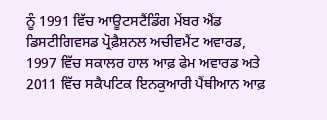ਨੂੰ 1991 ਵਿੱਚ ਆਊਟਸਟੈਂਡਿੰਗ ਮੇਂਬਰ ਐਂਡ ਡਿਸਟੀਗਿਵਸਡ ਪ੍ਰੋਫ਼ੈਸ਼ਨਲ ਅਚੀਵਮੈਂਟ ਅਵਾਰਡ, 1997 ਵਿੱਚ ਸਕਾਲਰ ਹਾਲ ਆਫ਼ ਫੇਮ ਅਵਾਰਡ ਅਤੇ 2011 ਵਿੱਚ ਸਕੈਪਟਿਕ ਇਨਕੁਆਰੀ ਪੈਂਥੀਆਨ ਆਫ਼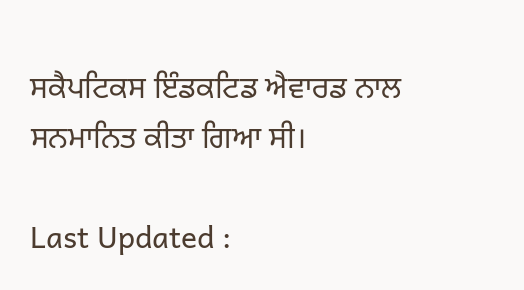ਸਕੈਪਟਿਕਸ ਇੰਡਕਟਿਡ ਐਵਾਰਡ ਨਾਲ ਸਨਮਾਨਿਤ ਕੀਤਾ ਗਿਆ ਸੀ।

Last Updated :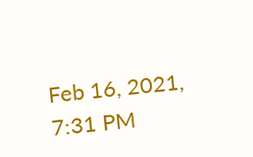Feb 16, 2021, 7:31 PM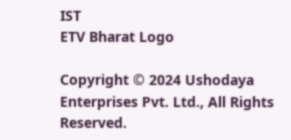IST
ETV Bharat Logo

Copyright © 2024 Ushodaya Enterprises Pvt. Ltd., All Rights Reserved.